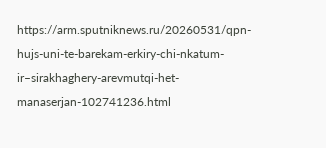https://arm.sputniknews.ru/20260531/qpn-hujs-uni-te-barekam-erkiry-chi-nkatum-ir–sirakhaghery-arevmutqi-het-manaserjan-102741236.html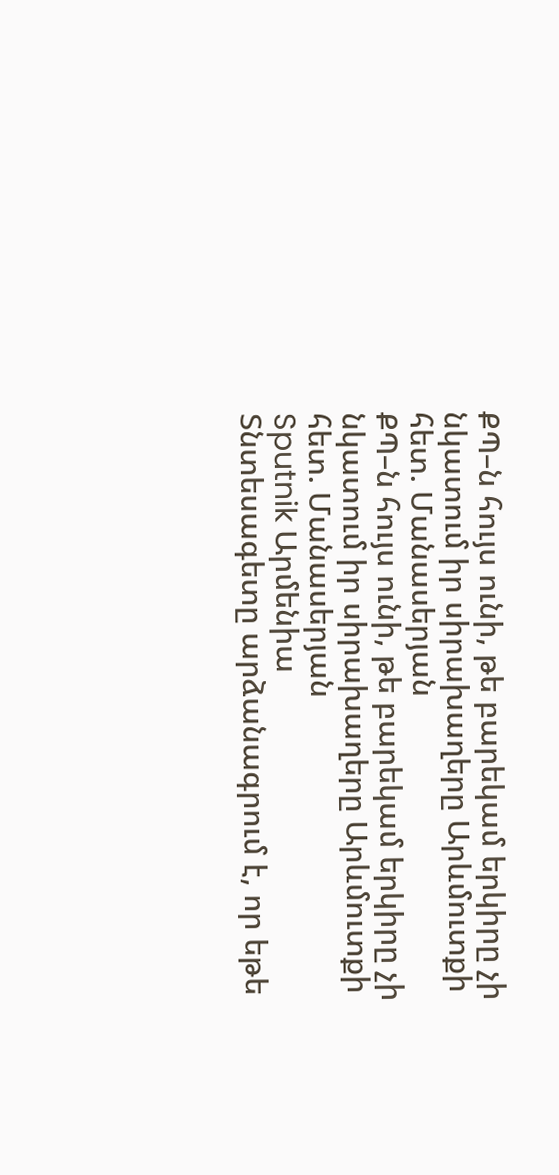ՔՊ–ն հույս ունի, թե բարեկամ երկիրը չի նկատում իր սիրախաղերը Արևմուտքի հետ. Մանասերյան
ՔՊ–ն հույս ունի, թե բարեկամ երկիրը չի նկատում իր սիրախաղերը Արևմուտքի հետ. Մանասերյան
Sputnik Արմենիա
Տնտեսագետը արձանագրում է, որ եթե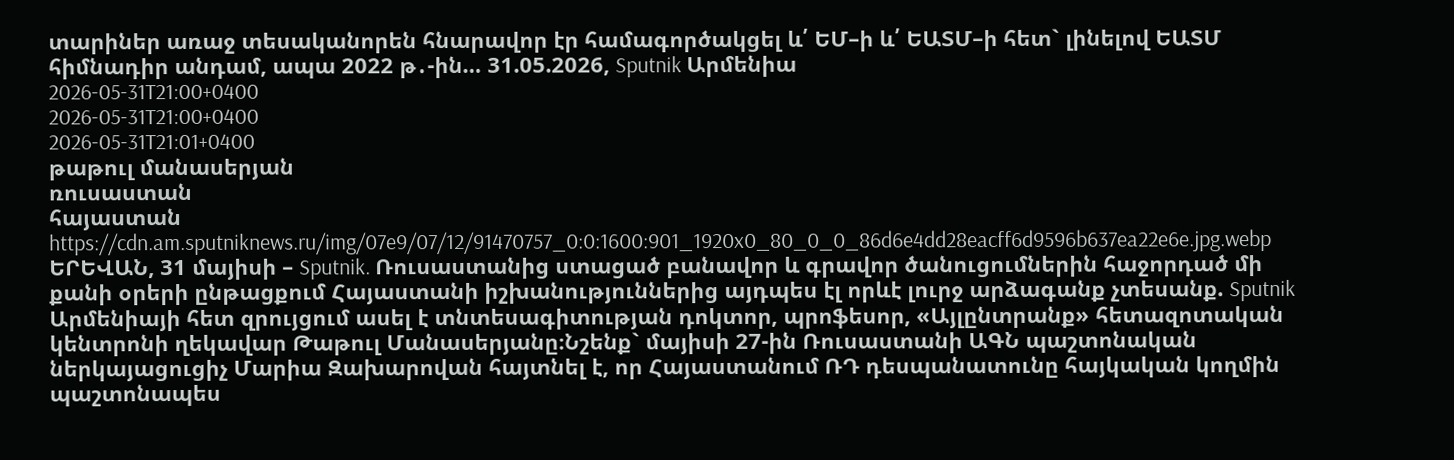տարիներ առաջ տեսականորեն հնարավոր էր համագործակցել և՛ ԵՄ–ի և՛ ԵԱՏՄ–ի հետ` լինելով ԵԱՏՄ հիմնադիր անդամ, ապա 2022 թ․-ին… 31.05.2026, Sputnik Արմենիա
2026-05-31T21:00+0400
2026-05-31T21:00+0400
2026-05-31T21:01+0400
թաթուլ մանասերյան
ռուսաստան
հայաստան
https://cdn.am.sputniknews.ru/img/07e9/07/12/91470757_0:0:1600:901_1920x0_80_0_0_86d6e4dd28eacff6d9596b637ea22e6e.jpg.webp
ԵՐԵՎԱՆ, 31 մայիսի – Sputnik. Ռուսաստանից ստացած բանավոր և գրավոր ծանուցումներին հաջորդած մի քանի օրերի ընթացքում Հայաստանի իշխանություններից այդպես էլ որևէ լուրջ արձագանք չտեսանք. Sputnik Արմենիայի հետ զրույցում ասել է տնտեսագիտության դոկտոր, պրոֆեսոր, «Այլընտրանք» հետազոտական կենտրոնի ղեկավար Թաթուլ Մանասերյանը։Նշենք` մայիսի 27-ին Ռուսաստանի ԱԳՆ պաշտոնական ներկայացուցիչ Մարիա Զախարովան հայտնել է, որ Հայաստանում ՌԴ դեսպանատունը հայկական կողմին պաշտոնապես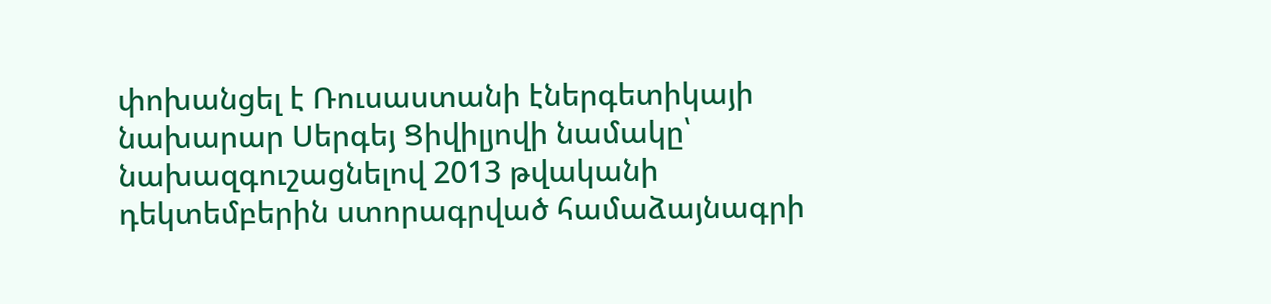փոխանցել է Ռուսաստանի էներգետիկայի նախարար Սերգեյ Ցիվիլյովի նամակը՝ նախազգուշացնելով 2013 թվականի դեկտեմբերին ստորագրված համաձայնագրի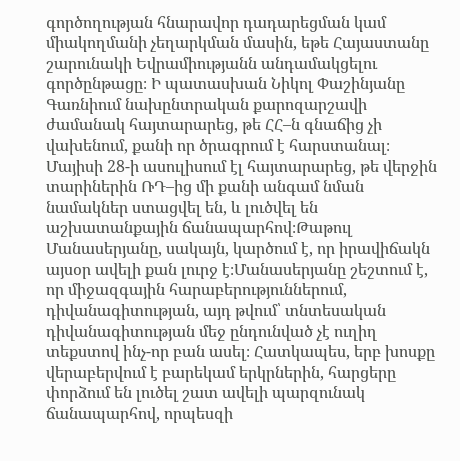գործողության հնարավոր դադարեցման կամ միակողմանի չեղարկման մասին, եթե Հայաստանը շարունակի Եվրամիությանն անդամակցելու գործընթացը։ Ի պատասխան Նիկոլ Փաշինյանը Գառնիում նախընտրական քարոզարշավի ժամանակ հայտարարեց, թե ՀՀ–ն գնաճից չի վախենում, քանի որ ծրագրում է հարստանալ։ Մայիսի 28-ի ասուլիսում էլ հայտարարեց, թե վերջին տարիներին ՌԴ–ից մի քանի անգամ նման նամակներ ստացվել են, և լուծվել են աշխատանքային ճանապարհով։Թաթուլ Մանասերյանը, սակայն, կարծում է, որ իրավիճակն այսօր ավելի քան լուրջ է։Մանասերյանը շեշտում է, որ միջազգային հարաբերություններում, դիվանագիտության, այդ թվում՝ տնտեսական դիվանագիտության մեջ ընդունված չէ ուղիղ տեքստով ինչ-որ բան ասել։ Հատկապես, երբ խոսքը վերաբերվում է բարեկամ երկրներին, հարցերը փորձում են լուծել շատ ավելի պարզունակ ճանապարհով, որպեսզի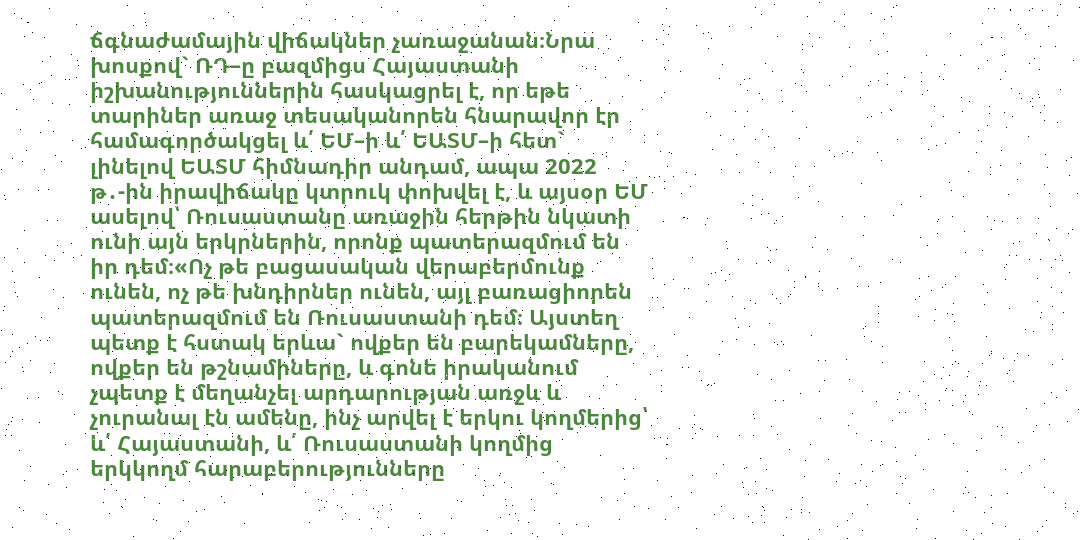ճգնաժամային վիճակներ չառաջանան։Նրա խոսքով` ՌԴ–ը բազմիցս Հայաստանի իշխանություններին հասկացրել է, որ եթե տարիներ առաջ տեսականորեն հնարավոր էր համագործակցել և՛ ԵՄ–ի և՛ ԵԱՏՄ–ի հետ` լինելով ԵԱՏՄ հիմնադիր անդամ, ապա 2022 թ․-ին իրավիճակը կտրուկ փոխվել է, և այսօր ԵՄ ասելով՝ Ռուսաստանը առաջին հերթին նկատի ունի այն երկրներին, որոնք պատերազմում են իր դեմ։«Ոչ թե բացասական վերաբերմունք ունեն, ոչ թե խնդիրներ ունեն, այլ բառացիորեն պատերազմում են Ռուսաստանի դեմ։ Այստեղ պետք է հստակ երևա` ովքեր են բարեկամները, ովքեր են թշնամիները, և գոնե իրականում չպետք է մեղանչել արդարության առջև և չուրանալ էն ամենը, ինչ արվել է երկու կողմերից՝ և՛ Հայաստանի, և՛ Ռուսաստանի կողմից երկկողմ հարաբերությունները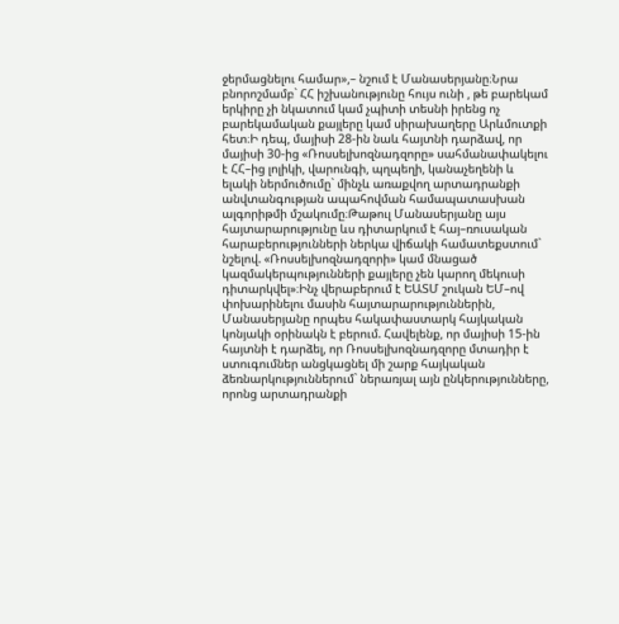ջերմացնելու համար»,– նշում է Մանասերյանը։Նրա բնորոշմամբ` ՀՀ իշխանությունը հույս ունի , թե բարեկամ երկիրը չի նկատում կամ չպիտի տեսնի իրենց ոչ բարեկամական քայլերը կամ սիրախաղերը Արևմուտքի հետ։Ի դեպ, մայիսի 28-ին նաև հայտնի դարձավ, որ մայիսի 30-ից «Ռոսսելխոզնադզորը» սահմանափակելու է ՀՀ–ից լոլիկի, վարունգի, պղպեղի, կանաչեղենի և ելակի ներմուծումը` մինչև առաքվող արտադրանքի անվտանգության ապահովման համապատասխան ալգորիթմի մշակումը։Թաթուլ Մանասերյանը այս հայտարարությունը ևս դիտարկում է հայ–ռուսական հարաբերությունների ներկա վիճակի համատեքստում` նշելով. «Ռոսսելխոզնադզորի» կամ մնացած կազմակերպությունների քայլերը չեն կարող մեկուսի դիտարկվել»։Ինչ վերաբերում է ԵԱՏՄ շուկան ԵՄ–ով փոխարինելու մասին հայտարարություններին, Մանասերյանը որպես հակափաստարկ հայկական կոնյակի օրինակն է բերում. Հավելենք, որ մայիսի 15-ին հայտնի է դարձել, որ Ռոսսելխոզնադզորը մտադիր է ստուգումներ անցկացնել մի շարք հայկական ձեռնարկություններում` ներառյալ այն ընկերությունները, որոնց արտադրանքի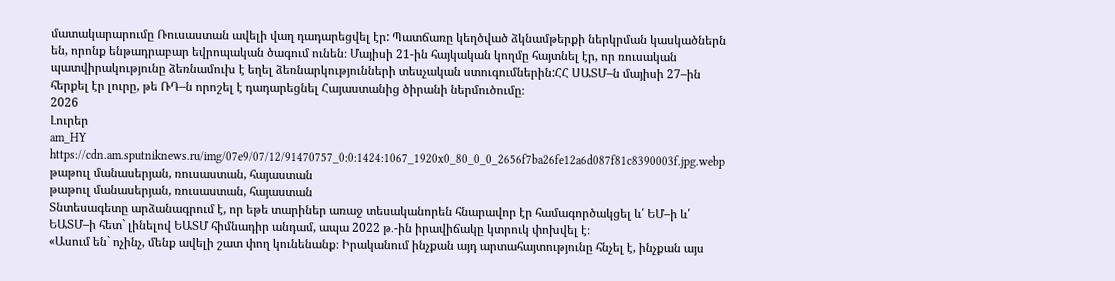մատակարարումը Ռուսաստան ավելի վաղ դադարեցվել էր: Պատճառը կեղծված ձկնամթերքի ներկրման կասկածներն են, որոնք ենթադրաբար եվրոպական ծագում ունեն։ Մայիսի 21-ին հայկական կողմը հայտնել էր, որ ռուսական պատվիրակությունը ձեռնամուխ է եղել ձեռնարկությունների տեսչական ստուգումներին:ՀՀ ՍԱՏՄ–ն մայիսի 27–ին հերքել էր լուրը, թե ՌԴ–ն որոշել է դադարեցնել Հայաստանից ծիրանի ներմուծումը։
2026
Լուրեր
am_HY
https://cdn.am.sputniknews.ru/img/07e9/07/12/91470757_0:0:1424:1067_1920x0_80_0_0_2656f7ba26fe12a6d087f81c8390003f.jpg.webp
թաթուլ մանասերյան, ռուսաստան, հայաստան
թաթուլ մանասերյան, ռուսաստան, հայաստան
Տնտեսագետը արձանագրում է, որ եթե տարիներ առաջ տեսականորեն հնարավոր էր համագործակցել և՛ ԵՄ–ի և՛ ԵԱՏՄ–ի հետ` լինելով ԵԱՏՄ հիմնադիր անդամ, ապա 2022 թ․-ին իրավիճակը կտրուկ փոխվել է։
«Ասում են` ոչինչ, մենք ավելի շատ փող կունենանք։ Իրականում ինչքան այդ արտահայտությունը հնչել է, ինչքան այս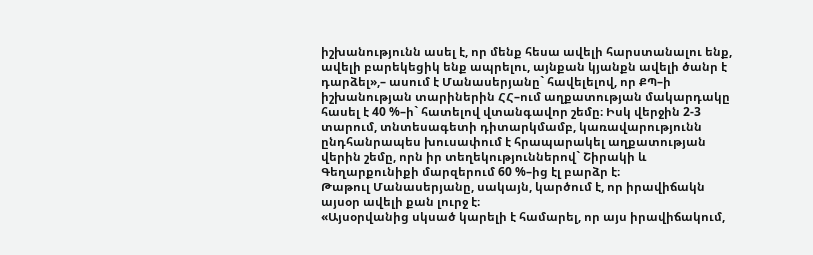իշխանությունն ասել է, որ մենք հեսա ավելի հարստանալու ենք, ավելի բարեկեցիկ ենք ապրելու, այնքան կյանքն ավելի ծանր է դարձել»,– ասում է Մանասերյանը` հավելելով, որ ՔՊ–ի իշխանության տարիներին ՀՀ–ում աղքատության մակարդակը հասել է 40 %–ի` հատելով վտանգավոր շեմը։ Իսկ վերջին 2-3 տարում, տնտեսագետի դիտարկմամբ, կառավարությունն ընդհանրապես խուսափում է հրապարակել աղքատության վերին շեմը, որն իր տեղեկություններով` Շիրակի և Գեղարքունիքի մարզերում 60 %–ից էլ բարձր է։
Թաթուլ Մանասերյանը, սակայն, կարծում է, որ իրավիճակն այսօր ավելի քան լուրջ է։
«Այսօրվանից սկսած կարելի է համարել, որ այս իրավիճակում,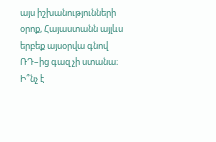այս իշխանությունների օրոք, Հայաստանն այլևս երբեք այսօրվա գնով ՌԴ–ից գազ չի ստանա։ Ի՞նչ է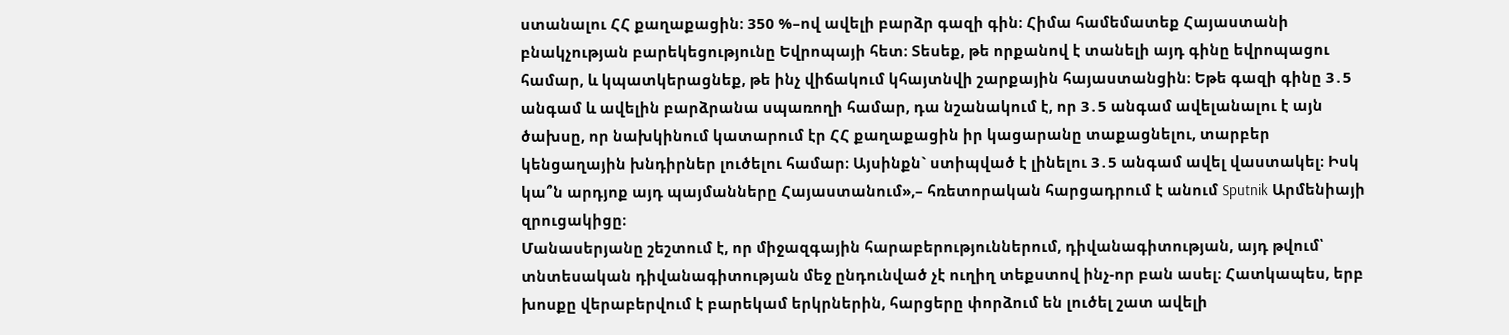ստանալու ՀՀ քաղաքացին։ 350 %–ով ավելի բարձր գազի գին։ Հիմա համեմատեք Հայաստանի բնակչության բարեկեցությունը Եվրոպայի հետ։ Տեսեք, թե որքանով է տանելի այդ գինը եվրոպացու համար, և կպատկերացնեք, թե ինչ վիճակում կհայտնվի շարքային հայաստանցին։ Եթե գազի գինը 3․5 անգամ և ավելին բարձրանա սպառողի համար, դա նշանակում է, որ 3․5 անգամ ավելանալու է այն ծախսը, որ նախկինում կատարում էր ՀՀ քաղաքացին իր կացարանը տաքացնելու, տարբեր կենցաղային խնդիրներ լուծելու համար։ Այսինքն` ստիպված է լինելու 3․5 անգամ ավել վաստակել։ Իսկ կա՞ն արդյոք այդ պայմանները Հայաստանում»,– հռետորական հարցադրում է անում Sputnik Արմենիայի զրուցակիցը։
Մանասերյանը շեշտում է, որ միջազգային հարաբերություններում, դիվանագիտության, այդ թվում՝ տնտեսական դիվանագիտության մեջ ընդունված չէ ուղիղ տեքստով ինչ-որ բան ասել։ Հատկապես, երբ խոսքը վերաբերվում է բարեկամ երկրներին, հարցերը փորձում են լուծել շատ ավելի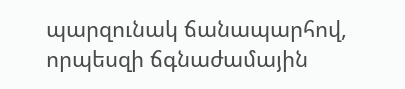պարզունակ ճանապարհով, որպեսզի ճգնաժամային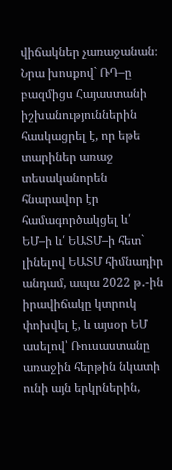վիճակներ չառաջանան։
Նրա խոսքով` ՌԴ–ը բազմիցս Հայաստանի իշխանություններին հասկացրել է, որ եթե տարիներ առաջ տեսականորեն հնարավոր էր համագործակցել և՛ ԵՄ–ի և՛ ԵԱՏՄ–ի հետ` լինելով ԵԱՏՄ հիմնադիր անդամ, ապա 2022 թ․-ին իրավիճակը կտրուկ փոխվել է, և այսօր ԵՄ ասելով՝ Ռուսաստանը առաջին հերթին նկատի ունի այն երկրներին,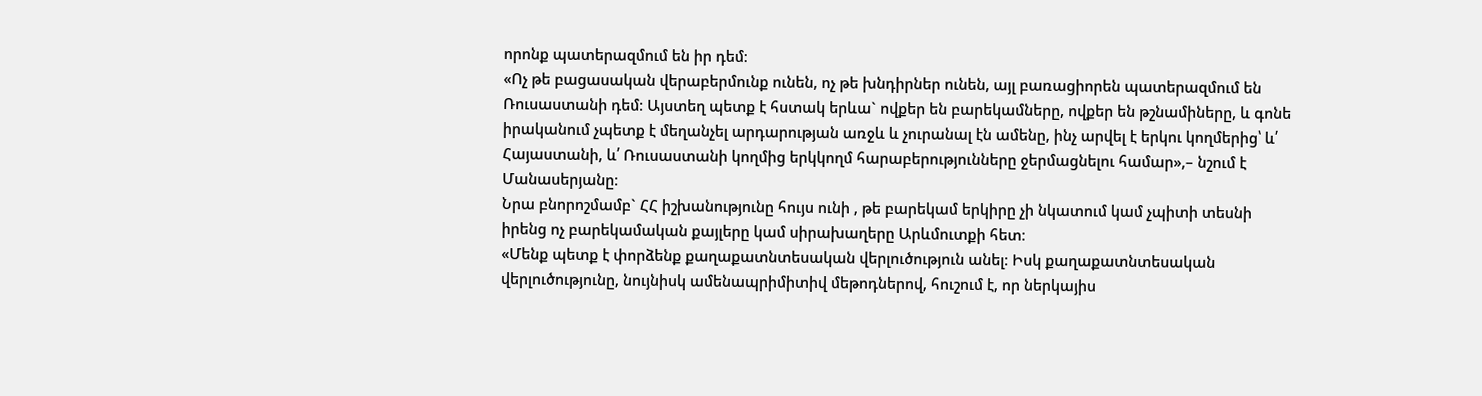որոնք պատերազմում են իր դեմ։
«Ոչ թե բացասական վերաբերմունք ունեն, ոչ թե խնդիրներ ունեն, այլ բառացիորեն պատերազմում են Ռուսաստանի դեմ։ Այստեղ պետք է հստակ երևա` ովքեր են բարեկամները, ովքեր են թշնամիները, և գոնե իրականում չպետք է մեղանչել արդարության առջև և չուրանալ էն ամենը, ինչ արվել է երկու կողմերից՝ և՛ Հայաստանի, և՛ Ռուսաստանի կողմից երկկողմ հարաբերությունները ջերմացնելու համար»,– նշում է Մանասերյանը։
Նրա բնորոշմամբ` ՀՀ իշխանությունը հույս ունի , թե բարեկամ երկիրը չի նկատում կամ չպիտի տեսնի իրենց ոչ բարեկամական քայլերը կամ սիրախաղերը Արևմուտքի հետ։
«Մենք պետք է փորձենք քաղաքատնտեսական վերլուծություն անել։ Իսկ քաղաքատնտեսական վերլուծությունը, նույնիսկ ամենապրիմիտիվ մեթոդներով, հուշում է, որ ներկայիս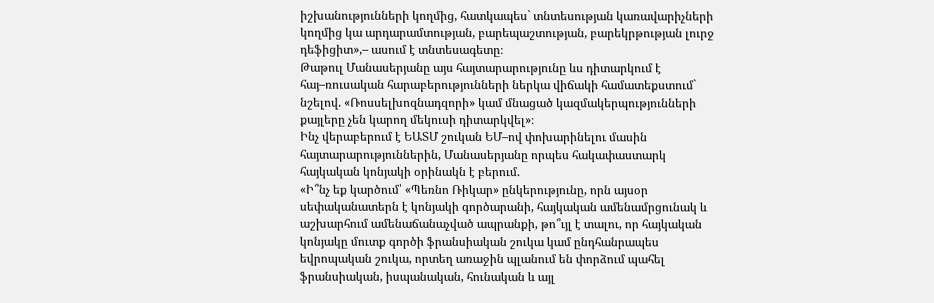իշխանությունների կողմից, հատկապես` տնտեսության կառավարիչների կողմից կա արդարամտության, բարեպաշտության, բարեկրթության լուրջ դեֆիցիտ»,– ասում է տնտեսագետը։
Թաթուլ Մանասերյանը այս հայտարարությունը ևս դիտարկում է հայ–ռուսական հարաբերությունների ներկա վիճակի համատեքստում` նշելով. «Ռոսսելխոզնադզորի» կամ մնացած կազմակերպությունների քայլերը չեն կարող մեկուսի դիտարկվել»։
Ինչ վերաբերում է ԵԱՏՄ շուկան ԵՄ–ով փոխարինելու մասին հայտարարություններին, Մանասերյանը որպես հակափաստարկ հայկական կոնյակի օրինակն է բերում.
«Ի՞նչ եք կարծում՝ «Պեռնո Ռիկար» ընկերությունը, որն այսօր սեփականատերն է կոնյակի գործարանի, հայկական ամենամրցունակ և աշխարհում ամենաճանաչված ապրանքի, թո՞ւյլ է տալու, որ հայկական կոնյակը մուտք գործի ֆրանսիական շուկա կամ ընդհանրապես եվրոպական շուկա, որտեղ առաջին պլանում են փորձում պահել ֆրանսիական, իսպանական, հունական և այլ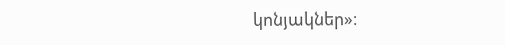կոնյակներ»։